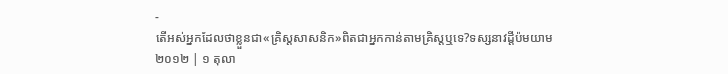-
តើអស់អ្នកដែលថាខ្លួនជា«គ្រិស្ដសាសនិក»ពិតជាអ្នកកាន់តាមគ្រិស្ដឬទេ?ទស្សនាវដ្ដីប៉មយាម ២០១២ | ១ តុលា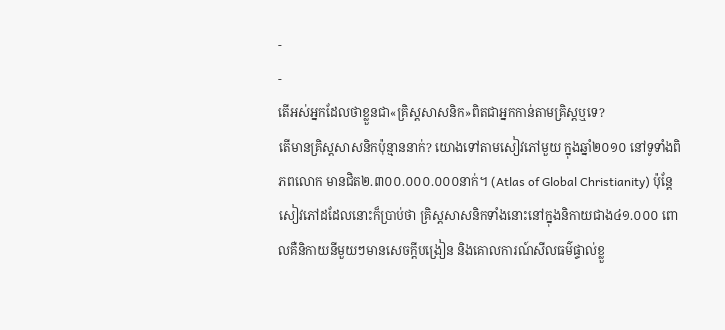-
-
តើអស់អ្នកដែលថាខ្លួនជា«គ្រិស្តសាសនិក»ពិតជាអ្នកកាន់តាមគ្រិស្តឬទេ?
តើមានគ្រិស្តសាសនិកប៉ុន្មាននាក់? យោងទៅតាមសៀវភៅមួយ ក្នុងឆ្នាំ២០១០ នៅទូទាំងពិភពលោក មានជិត២.៣០០.០០០.០០០នាក់។ (Atlas of Global Christianity) ប៉ុន្តែ សៀវភៅដដែលនោះក៏ប្រាប់ថា គ្រិស្តសាសនិកទាំងនោះនៅក្នុងនិកាយជាង៤១.០០០ ពោលគឺនិកាយនីមួយៗមានសេចក្ដីបង្រៀន និងគោលការណ៍សីលធម៌ផ្ទាល់ខ្លួ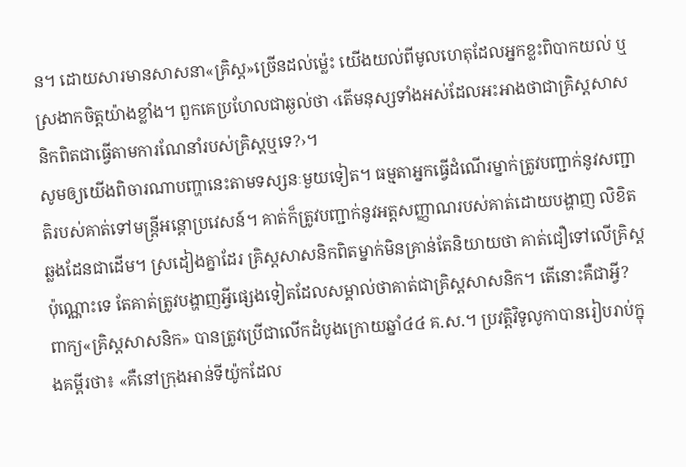ន។ ដោយសារមានសាសនា«គ្រិស្ត»ច្រើនដល់ម្ល៉េះ យើងយល់ពីមូលហេតុដែលអ្នកខ្លះពិបាកយល់ ឬស្រងាកចិត្តយ៉ាងខ្លាំង។ ពួកគេប្រហែលជាឆ្ងល់ថា ‹តើមនុស្សទាំងអស់ដែលអះអាងថាជាគ្រិស្តសាសនិកពិតជាធ្វើតាមការណែនាំរបស់គ្រិស្តឬទេ?›។
សូមឲ្យយើងពិចារណាបញ្ហានេះតាមទស្សនៈមួយទៀត។ ធម្មតាអ្នកធ្វើដំណើរម្នាក់ត្រូវបញ្ជាក់នូវសញ្ជាតិរបស់គាត់ទៅមន្ត្រីអន្ដោប្រវេសន៍។ គាត់ក៏ត្រូវបញ្ជាក់នូវអត្តសញ្ញាណរបស់គាត់ដោយបង្ហាញ លិខិតឆ្លងដែនជាដើម។ ស្រដៀងគ្នាដែរ គ្រិស្តសាសនិកពិតម្នាក់មិនគ្រាន់តែនិយាយថា គាត់ជឿទៅលើគ្រិស្តប៉ុណ្ណោះទេ តែគាត់ត្រូវបង្ហាញអ្វីផ្សេងទៀតដែលសម្គាល់ថាគាត់ជាគ្រិស្តសាសនិក។ តើនោះគឺជាអ្វី?
ពាក្យ«គ្រិស្តសាសនិក» បានត្រូវប្រើជាលើកដំបូងក្រោយឆ្នាំ៤៤ គ.ស.។ ប្រវត្ដិវិទូលូកាបានរៀបរាប់ក្នុងគម្ពីរថា៖ «គឺនៅក្រុងអាន់ទីយ៉ូកដែល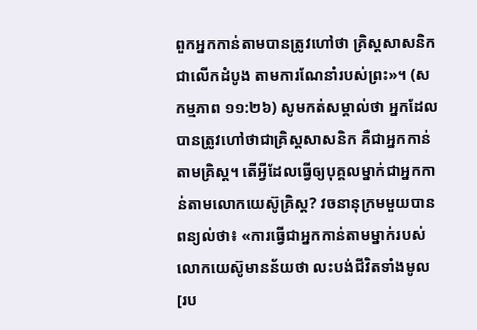ពួកអ្នកកាន់តាមបានត្រូវហៅថា គ្រិស្តសាសនិក ជាលើកដំបូង តាមការណែនាំរបស់ព្រះ»។ (សកម្មភាព ១១:២៦) សូមកត់សម្គាល់ថា អ្នកដែលបានត្រូវហៅថាជាគ្រិស្តសាសនិក គឺជាអ្នកកាន់តាមគ្រិស្ត។ តើអ្វីដែលធ្វើឲ្យបុគ្គលម្នាក់ជាអ្នកកាន់តាមលោកយេស៊ូគ្រិស្ត? វចនានុក្រមមួយបានពន្យល់ថា៖ «ការធ្វើជាអ្នកកាន់តាមម្នាក់របស់លោកយេស៊ូមានន័យថា លះបង់ជីវិតទាំងមូល[រប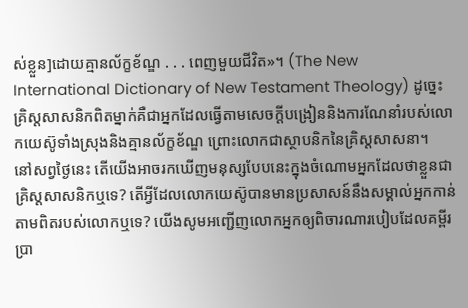ស់ខ្លួន]ដោយគ្មានល័ក្ខខ័ណ្ឌ . . . ពេញមួយជីវិត»។ (The New International Dictionary of New Testament Theology) ដូច្នេះ គ្រិស្តសាសនិកពិតម្នាក់គឺជាអ្នកដែលធ្វើតាមសេចក្ដីបង្រៀននិងការណែនាំរបស់លោកយេស៊ូទាំងស្រុងនិងគ្មានល័ក្ខខ័ណ្ឌ ព្រោះលោកជាស្ថាបនិកនៃគ្រិស្តសាសនា។
នៅសព្វថ្ងៃនេះ តើយើងអាចរកឃើញមនុស្សបែបនេះក្នុងចំណោមអ្នកដែលថាខ្លួនជាគ្រិស្តសាសនិកឬទេ? តើអ្វីដែលលោកយេស៊ូបានមានប្រសាសន៍នឹងសម្គាល់អ្នកកាន់តាមពិតរបស់លោកឬទេ? យើងសូមអញ្ជើញលោកអ្នកឲ្យពិចារណារបៀបដែលគម្ពីរប្រា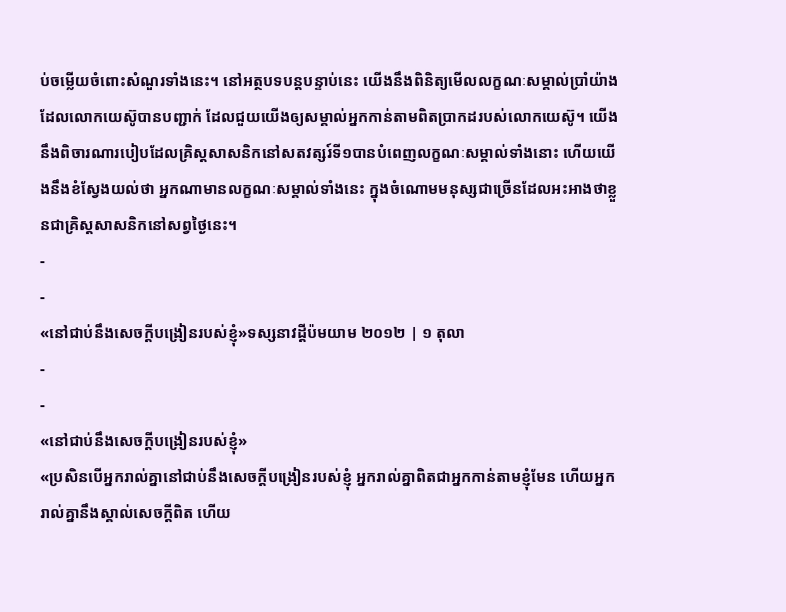ប់ចម្លើយចំពោះសំណួរទាំងនេះ។ នៅអត្ថបទបន្តបន្ទាប់នេះ យើងនឹងពិនិត្យមើលលក្ខណៈសម្គាល់ប្រាំយ៉ាងដែលលោកយេស៊ូបានបញ្ជាក់ ដែលជួយយើងឲ្យសម្គាល់អ្នកកាន់តាមពិតប្រាកដរបស់លោកយេស៊ូ។ យើងនឹងពិចារណារបៀបដែលគ្រិស្តសាសនិកនៅសតវត្សរ៍ទី១បានបំពេញលក្ខណៈសម្គាល់ទាំងនោះ ហើយយើងនឹងខំស្វែងយល់ថា អ្នកណាមានលក្ខណៈសម្គាល់ទាំងនេះ ក្នុងចំណោមមនុស្សជាច្រើនដែលអះអាងថាខ្លួនជាគ្រិស្តសាសនិកនៅសព្វថ្ងៃនេះ។
-
-
«នៅជាប់នឹងសេចក្ដីបង្រៀនរបស់ខ្ញុំ»ទស្សនាវដ្ដីប៉មយាម ២០១២ | ១ តុលា
-
-
«នៅជាប់នឹងសេចក្ដីបង្រៀនរបស់ខ្ញុំ»
«ប្រសិនបើអ្នករាល់គ្នានៅជាប់នឹងសេចក្ដីបង្រៀនរបស់ខ្ញុំ អ្នករាល់គ្នាពិតជាអ្នកកាន់តាមខ្ញុំមែន ហើយអ្នករាល់គ្នានឹងស្គាល់សេចក្ដីពិត ហើយ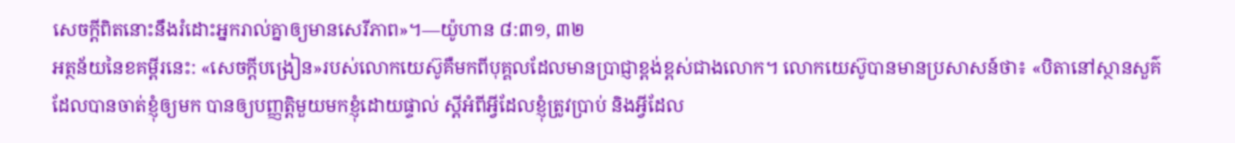សេចក្ដីពិតនោះនឹងរំដោះអ្នករាល់គ្នាឲ្យមានសេរីភាព»។—យ៉ូហាន ៨:៣១, ៣២
អត្ថន័យនៃខគម្ពីរនេះ: «សេចក្ដីបង្រៀន»របស់លោកយេស៊ូគឺមកពីបុគ្គលដែលមានប្រាជ្ញាខ្ពង់ខ្ពស់ជាងលោក។ លោកយេស៊ូបានមានប្រសាសន៍ថា៖ «បិតានៅស្ថានសួគ៌ដែលបានចាត់ខ្ញុំឲ្យមក បានឲ្យបញ្ញត្ដិមួយមកខ្ញុំដោយផ្ទាល់ ស្តីអំពីអ្វីដែលខ្ញុំត្រូវប្រាប់ និងអ្វីដែល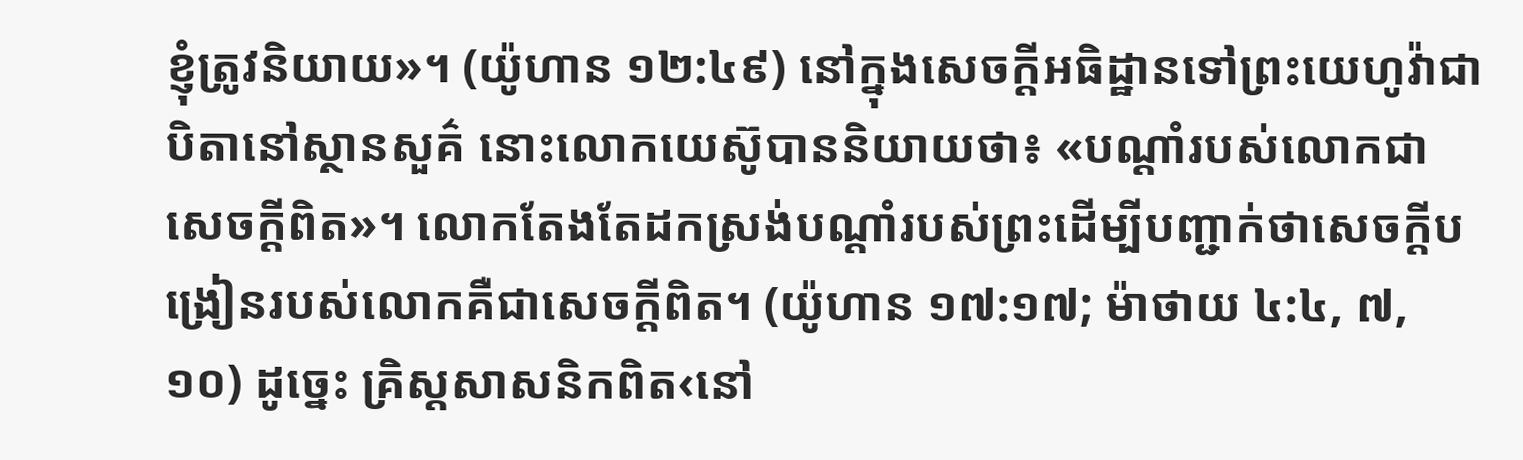ខ្ញុំត្រូវនិយាយ»។ (យ៉ូហាន ១២:៤៩) នៅក្នុងសេចក្ដីអធិដ្ឋានទៅព្រះយេហូវ៉ាជាបិតានៅស្ថានសួគ៌ នោះលោកយេស៊ូបាននិយាយថា៖ «បណ្ដាំរបស់លោកជាសេចក្ដីពិត»។ លោកតែងតែដកស្រង់បណ្ដាំរបស់ព្រះដើម្បីបញ្ជាក់ថាសេចក្ដីបង្រៀនរបស់លោកគឺជាសេចក្ដីពិត។ (យ៉ូហាន ១៧:១៧; ម៉ាថាយ ៤:៤, ៧, ១០) ដូច្នេះ គ្រិស្តសាសនិកពិត‹នៅ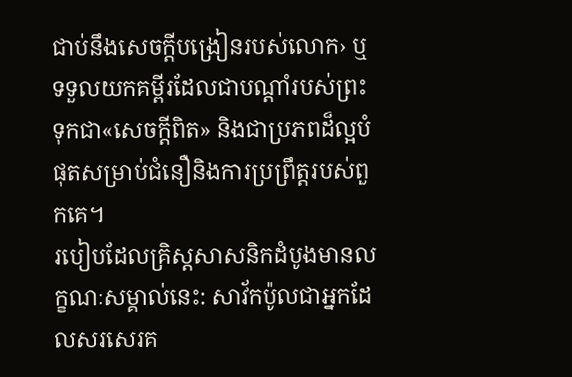ជាប់នឹងសេចក្ដីបង្រៀនរបស់លោក› ឬទទួលយកគម្ពីរដែលជាបណ្ដាំរបស់ព្រះទុកជា«សេចក្ដីពិត» និងជាប្រភពដ៏ល្អបំផុតសម្រាប់ជំនឿនិងការប្រព្រឹត្តរបស់ពួកគេ។
របៀបដែលគ្រិស្តសាសនិកដំបូងមានលក្ខណៈសម្គាល់នេះ: សាវ័កប៉ូលជាអ្នកដែលសរសេរគ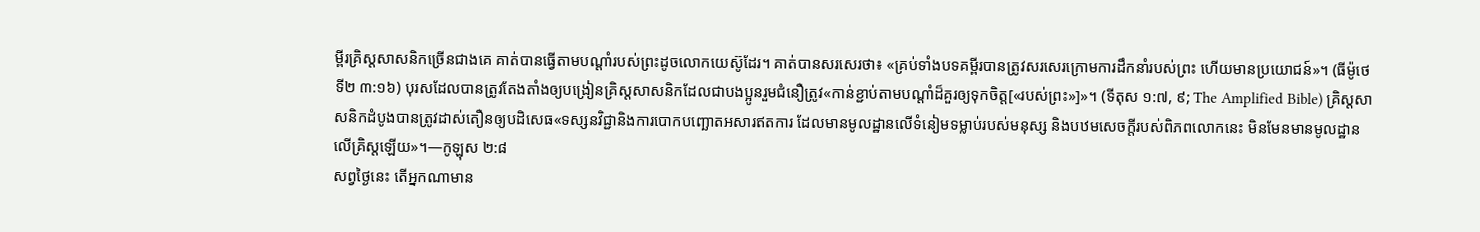ម្ពីរគ្រិស្តសាសនិកច្រើនជាងគេ គាត់បានធ្វើតាមបណ្ដាំរបស់ព្រះដូចលោកយេស៊ូដែរ។ គាត់បានសរសេរថា៖ «គ្រប់ទាំងបទគម្ពីរបានត្រូវសរសេរក្រោមការដឹកនាំរបស់ព្រះ ហើយមានប្រយោជន៍»។ (ធីម៉ូថេទី២ ៣:១៦) បុរសដែលបានត្រូវតែងតាំងឲ្យបង្រៀនគ្រិស្តសាសនិកដែលជាបងប្អូនរួមជំនឿត្រូវ«កាន់ខ្ជាប់តាមបណ្ដាំដ៏គួរឲ្យទុកចិត្ត[«របស់ព្រះ»]»។ (ទីតុស ១:៧, ៩; The Amplified Bible) គ្រិស្តសាសនិកដំបូងបានត្រូវដាស់តឿនឲ្យបដិសេធ«ទស្សនវិជ្ជានិងការបោកបញ្ឆោតអសារឥតការ ដែលមានមូលដ្ឋានលើទំនៀមទម្លាប់របស់មនុស្ស និងបឋមសេចក្ដីរបស់ពិភពលោកនេះ មិនមែនមានមូលដ្ឋានលើគ្រិស្តឡើយ»។—កូឡុស ២:៨
សព្វថ្ងៃនេះ តើអ្នកណាមាន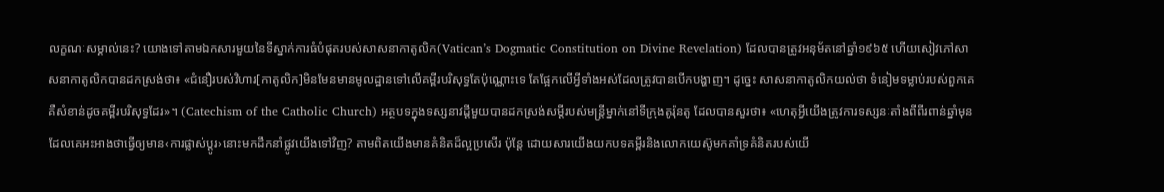លក្ខណៈសម្គាល់នេះ? យោងទៅតាមឯកសារមួយនៃទីស្នាក់ការធំបំផុតរបស់សាសនាកាតូលិក(Vatican’s Dogmatic Constitution on Divine Revelation) ដែលបានត្រូវអនុម័តនៅឆ្នាំ១៩៦៥ ហើយសៀវភៅសាសនាកាតូលិកបានដកស្រង់ថា៖ «ជំនឿរបស់វិហារ[កាតូលិក]មិនមែនមានមូលដ្ឋានទៅលើគម្ពីរបរិសុទ្ធតែប៉ុណ្ណោះទេ តែផ្អែកលើអ្វីទាំងអស់ដែលត្រូវបានបើកបង្ហាញ។ ដូច្នេះ សាសនាកាតូលិកយល់ថា ទំនៀមទម្លាប់របស់ពួកគេគឺសំខាន់ដូចគម្ពីរបរិសុទ្ធដែរ»។ (Catechism of the Catholic Church) អត្ថបទក្នុងទស្សនាវដ្ដីមួយបានដកស្រង់សម្ដីរបស់មន្ត្រីម្នាក់នៅទីក្រុងតូរ៉ុនតូ ដែលបានសួរថា៖ «ហេតុអ្វីយើងត្រូវការទស្សនៈតាំងពីពីរពាន់ឆ្នាំមុនដែលគេអះអាងថាធ្វើឲ្យមាន‹ការផ្លាស់ប្ដូរ›នោះមកដឹកនាំផ្លូវយើងទៅវិញ? តាមពិតយើងមានគំនិតដ៏ល្អប្រសើរ ប៉ុន្តែ ដោយសារយើងយកបទគម្ពីរនិងលោកយេស៊ូមកគាំទ្រគំនិតរបស់យើ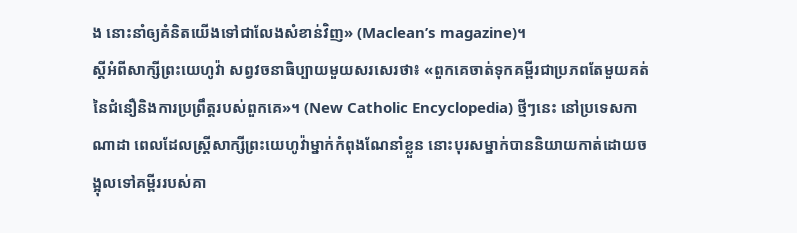ង នោះនាំឲ្យគំនិតយើងទៅជាលែងសំខាន់វិញ» (Maclean’s magazine)។
ស្តីអំពីសាក្សីព្រះយេហូវ៉ា សព្វវចនាធិប្បាយមួយសរសេរថា៖ «ពួកគេចាត់ទុកគម្ពីរជាប្រភពតែមួយគត់នៃជំនឿនិងការប្រព្រឹត្តរបស់ពួកគេ»។ (New Catholic Encyclopedia) ថ្មីៗនេះ នៅប្រទេសកាណាដា ពេលដែលស្ត្រីសាក្សីព្រះយេហូវ៉ាម្នាក់កំពុងណែនាំខ្លួន នោះបុរសម្នាក់បាននិយាយកាត់ដោយចង្អុលទៅគម្ពីររបស់គា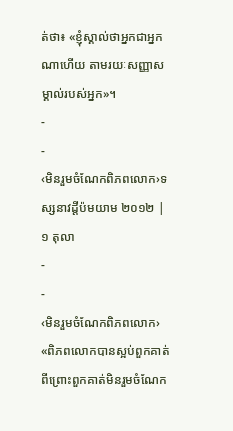ត់ថា៖ «ខ្ញុំស្គាល់ថាអ្នកជាអ្នកណាហើយ តាមរយៈសញ្ញាសម្គាល់របស់អ្នក»។
-
-
‹មិនរួមចំណែកពិភពលោក›ទស្សនាវដ្ដីប៉មយាម ២០១២ | ១ តុលា
-
-
‹មិនរួមចំណែកពិភពលោក›
«ពិភពលោកបានស្អប់ពួកគាត់ ពីព្រោះពួកគាត់មិនរួមចំណែក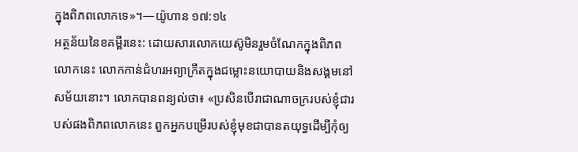ក្នុងពិភពលោកទេ»។—យ៉ូហាន ១៧:១៤
អត្ថន័យនៃខគម្ពីរនេះ: ដោយសារលោកយេស៊ូមិនរួមចំណែកក្នុងពិភពលោកនេះ លោកកាន់ជំហរអព្យាក្រឹតក្នុងជម្លោះនយោបាយនិងសង្គមនៅសម័យនោះ។ លោកបានពន្យល់ថា៖ «ប្រសិនបើរាជាណាចក្ររបស់ខ្ញុំជារបស់ផងពិភពលោកនេះ ពួកអ្នកបម្រើរបស់ខ្ញុំមុខជាបានតយុទ្ធដើម្បីកុំឲ្យ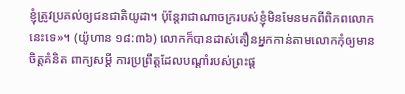ខ្ញុំត្រូវប្រគល់ឲ្យជនជាតិយូដា។ ប៉ុន្តែរាជាណាចក្ររបស់ខ្ញុំមិនមែនមកពីពិភពលោកនេះទេ»។ (យ៉ូហាន ១៨:៣៦) លោកក៏បានដាស់តឿនអ្នកកាន់តាមលោកកុំឲ្យមានចិត្តគំនិត ពាក្យសម្ដី ការប្រព្រឹត្តដែលបណ្ដាំរបស់ព្រះផ្ដ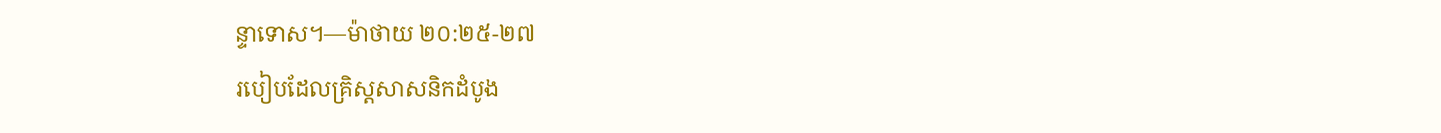ន្ទាទោស។—ម៉ាថាយ ២០:២៥-២៧
របៀបដែលគ្រិស្តសាសនិកដំបូង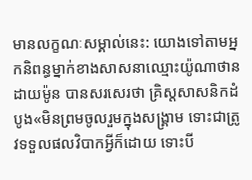មានលក្ខណៈសម្គាល់នេះ: យោងទៅតាមអ្នកនិពន្ធម្នាក់ខាងសាសនាឈ្មោះយ៉ូណាថាន ដាយម៉ូន បានសរសេរថា គ្រិស្តសាសនិកដំបូង«មិនព្រមចូលរួមក្នុងសង្គ្រាម ទោះជាត្រូវទទួលផលវិបាកអ្វីក៏ដោយ ទោះបី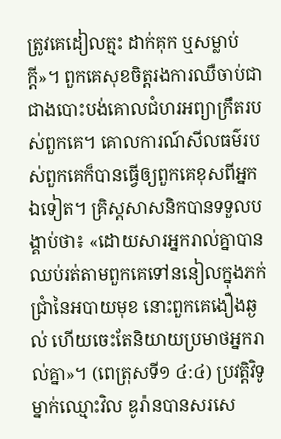ត្រូវគេដៀលត្មះ ដាក់គុក ឬសម្លាប់ក្ដី»។ ពួកគេសុខចិត្តរងការឈឺចាប់ជាជាងបោះបង់គោលជំហរអព្យាក្រឹតរបស់ពួកគេ។ គោលការណ៍សីលធម៌របស់ពួកគេក៏បានធ្វើឲ្យពួកគេខុសពីអ្នកឯទៀត។ គ្រិស្តសាសនិកបានទទួលបង្គាប់ថា៖ «ដោយសារអ្នករាល់គ្នាបានឈប់រត់តាមពួកគេទៅននៀលក្នុងភក់ជ្រាំនៃអបាយមុខ នោះពួកគេងឿងឆ្ងល់ ហើយចេះតែនិយាយប្រមាថអ្នករាល់គ្នា»។ (ពេត្រុសទី១ ៤:៤) ប្រវត្ដិវិទូម្នាក់ឈ្មោះវិល ឌូរ៉ានបានសរសេ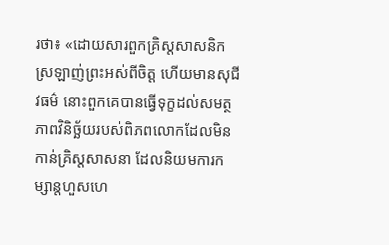រថា៖ «ដោយសារពួកគ្រិស្តសាសនិកស្រឡាញ់ព្រះអស់ពីចិត្ត ហើយមានសុជីវធម៌ នោះពួកគេបានធ្វើទុក្ខដល់សមត្ថភាពវិនិច្ឆ័យរបស់ពិភពលោកដែលមិនកាន់គ្រិស្តសាសនា ដែលនិយមការកម្សាន្តហួសហេ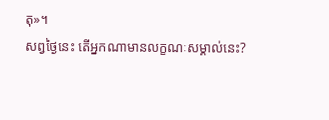តុ»។
សព្វថ្ងៃនេះ តើអ្នកណាមានលក្ខណៈសម្គាល់នេះ?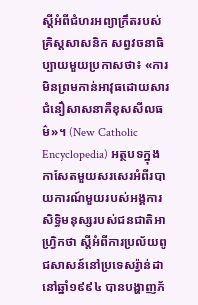ស្តីអំពីជំហរអព្យាក្រឹតរបស់គ្រិស្តសាសនិក សព្វវចនាធិប្បាយមួយប្រកាសថា៖ «ការមិនព្រមកាន់អាវុធដោយសារជំនឿសាសនាគឺខុសសីលធម៌»។ (New Catholic Encyclopedia) អត្ថបទក្នុងកាសែតមួយសរសេរអំពីរបាយការណ៍មួយរបស់អង្គការសិទ្ធិមនុស្សរបស់ជនជាតិអាហ្វ្រិកថា ស្តីអំពីការប្រល័យពូជសាសន៍នៅប្រទេសរ្វ៉ាន់ដានៅឆ្នាំ១៩៩៤ បានបង្ហាញភ័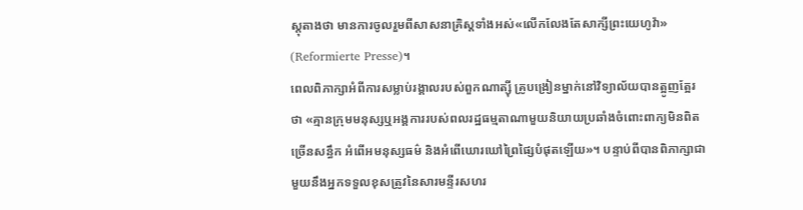ស្តុតាងថា មានការចូលរួមពីសាសនាគ្រិស្តទាំងអស់«លើកលែងតែសាក្សីព្រះយេហូវ៉ា» (Reformierte Presse)។
ពេលពិភាក្សាអំពីការសម្លាប់រង្គាលរបស់ពួកណាត្ស៊ី គ្រូបង្រៀនម្នាក់នៅវិទ្យាល័យបានត្អូញត្អែរថា «គ្មានក្រុមមនុស្សឬអង្គការរបស់ពលរដ្ឋធម្មតាណាមួយនិយាយប្រឆាំងចំពោះពាក្យមិនពិតច្រើនសន្ធឹក អំពើអមនុស្សធម៌ និងអំពើឃោរឃៅព្រៃផ្សៃបំផុតឡើយ»។ បន្ទាប់ពីបានពិភាក្សាជាមួយនឹងអ្នកទទួលខុសត្រូវនៃសារមន្ទីរសហរ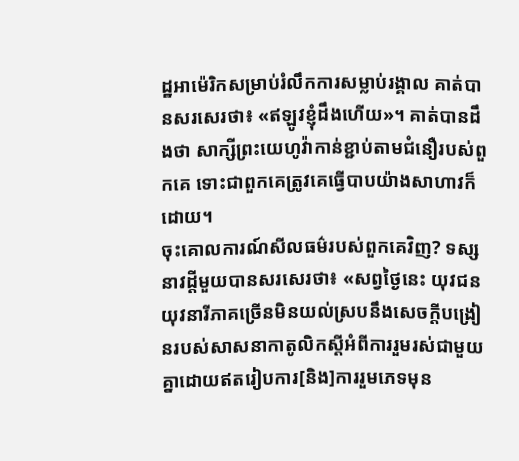ដ្ឋអាម៉េរិកសម្រាប់រំលឹកការសម្លាប់រង្គាល គាត់បានសរសេរថា៖ «ឥឡូវខ្ញុំដឹងហើយ»។ គាត់បានដឹងថា សាក្សីព្រះយេហូវ៉ាកាន់ខ្ជាប់តាមជំនឿរបស់ពួកគេ ទោះជាពួកគេត្រូវគេធ្វើបាបយ៉ាងសាហាវក៏ដោយ។
ចុះគោលការណ៍សីលធម៌របស់ពួកគេវិញ? ទស្សនាវដ្ដីមួយបានសរសេរថា៖ «សព្វថ្ងៃនេះ យុវជនយុវនារីភាគច្រើនមិនយល់ស្របនឹងសេចក្ដីបង្រៀនរបស់សាសនាកាតូលិកស្តីអំពីការរួមរស់ជាមួយគ្នាដោយឥតរៀបការ[និង]ការរួមភេទមុន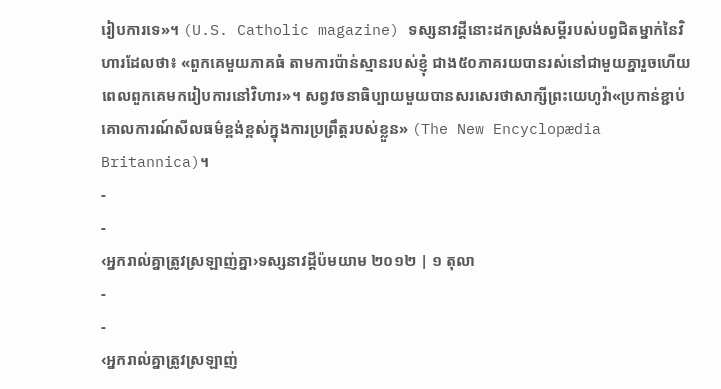រៀបការទេ»។ (U.S. Catholic magazine) ទស្សនាវដ្ដីនោះដកស្រង់សម្ដីរបស់បព្វជិតម្នាក់នៃវិហារដែលថា៖ «ពួកគេមួយភាគធំ តាមការប៉ាន់ស្មានរបស់ខ្ញុំ ជាង៥០ភាគរយបានរស់នៅជាមួយគ្នារួចហើយ ពេលពួកគេមករៀបការនៅវិហារ»។ សព្វវចនាធិប្បាយមួយបានសរសេរថាសាក្សីព្រះយេហូវ៉ា«ប្រកាន់ខ្ជាប់គោលការណ៍សីលធម៌ខ្ពង់ខ្ពស់ក្នុងការប្រព្រឹត្តរបស់ខ្លួន» (The New Encyclopædia Britannica)។
-
-
‹អ្នករាល់គ្នាត្រូវស្រឡាញ់គ្នា›ទស្សនាវដ្ដីប៉មយាម ២០១២ | ១ តុលា
-
-
‹អ្នករាល់គ្នាត្រូវស្រឡាញ់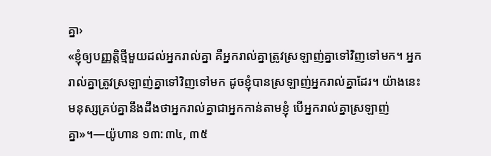គ្នា›
«ខ្ញុំឲ្យបញ្ញត្ដិថ្មីមួយដល់អ្នករាល់គ្នា គឺអ្នករាល់គ្នាត្រូវស្រឡាញ់គ្នាទៅវិញទៅមក។ អ្នករាល់គ្នាត្រូវស្រឡាញ់គ្នាទៅវិញទៅមក ដូចខ្ញុំបានស្រឡាញ់អ្នករាល់គ្នាដែរ។ យ៉ាងនេះ មនុស្សគ្រប់គ្នានឹងដឹងថាអ្នករាល់គ្នាជាអ្នកកាន់តាមខ្ញុំ បើអ្នករាល់គ្នាស្រឡាញ់គ្នា»។—យ៉ូហាន ១៣:៣៤, ៣៥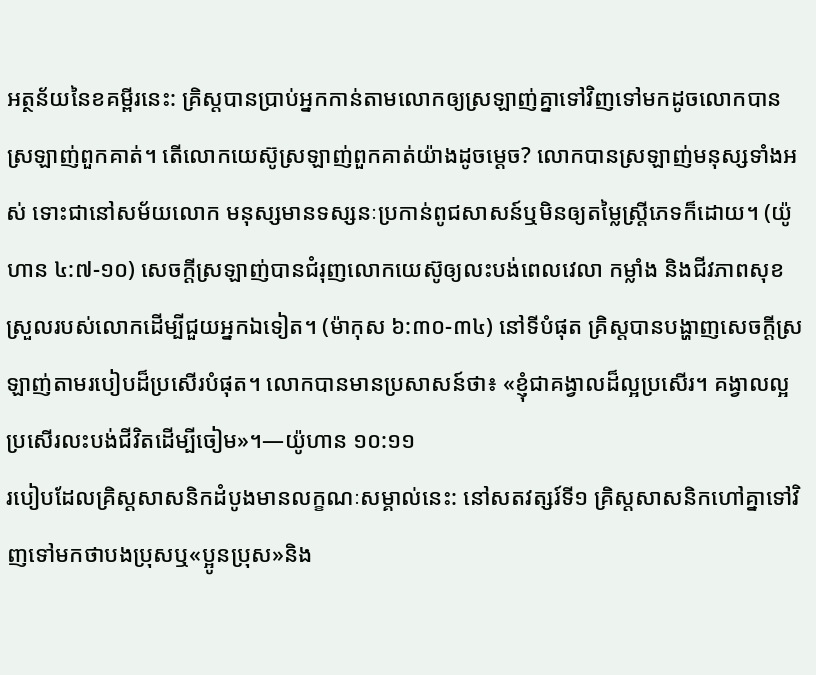អត្ថន័យនៃខគម្ពីរនេះ: គ្រិស្តបានប្រាប់អ្នកកាន់តាមលោកឲ្យស្រឡាញ់គ្នាទៅវិញទៅមកដូចលោកបានស្រឡាញ់ពួកគាត់។ តើលោកយេស៊ូស្រឡាញ់ពួកគាត់យ៉ាងដូចម្ដេច? លោកបានស្រឡាញ់មនុស្សទាំងអស់ ទោះជានៅសម័យលោក មនុស្សមានទស្សនៈប្រកាន់ពូជសាសន៍ឬមិនឲ្យតម្លៃស្ត្រីភេទក៏ដោយ។ (យ៉ូហាន ៤:៧-១០) សេចក្ដីស្រឡាញ់បានជំរុញលោកយេស៊ូឲ្យលះបង់ពេលវេលា កម្លាំង និងជីវភាពសុខស្រួលរបស់លោកដើម្បីជួយអ្នកឯទៀត។ (ម៉ាកុស ៦:៣០-៣៤) នៅទីបំផុត គ្រិស្តបានបង្ហាញសេចក្ដីស្រឡាញ់តាមរបៀបដ៏ប្រសើរបំផុត។ លោកបានមានប្រសាសន៍ថា៖ «ខ្ញុំជាគង្វាលដ៏ល្អប្រសើរ។ គង្វាលល្អប្រសើរលះបង់ជីវិតដើម្បីចៀម»។—យ៉ូហាន ១០:១១
របៀបដែលគ្រិស្តសាសនិកដំបូងមានលក្ខណៈសម្គាល់នេះ: នៅសតវត្សរ៍ទី១ គ្រិស្តសាសនិកហៅគ្នាទៅវិញទៅមកថាបងប្រុសឬ«ប្អូនប្រុស»និង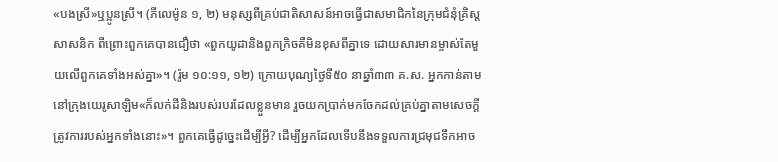«បងស្រី»ឬប្អូនស្រី។ (ភីលេម៉ូន ១, ២) មនុស្សពីគ្រប់ជាតិសាសន៍អាចធ្វើជាសមាជិកនៃក្រុមជំនុំគ្រិស្តសាសនិក ពីព្រោះពួកគេបានជឿថា «ពួកយូដានិងពួកក្រិចគឺមិនខុសពីគ្នាទេ ដោយសារមានម្ចាស់តែមួយលើពួកគេទាំងអស់គ្នា»។ (រ៉ូម ១០:១១, ១២) ក្រោយបុណ្យថ្ងៃទី៥០ នាឆ្នាំ៣៣ គ.ស. អ្នកកាន់តាមនៅក្រុងយេរូសាឡិម«ក៏លក់ដីនិងរបស់របរដែលខ្លួនមាន រួចយកប្រាក់មកចែកដល់គ្រប់គ្នាតាមសេចក្ដីត្រូវការរបស់អ្នកទាំងនោះ»។ ពួកគេធ្វើដូច្នេះដើម្បីអ្វី? ដើម្បីអ្នកដែលទើបនឹងទទួលការជ្រមុជទឹកអាច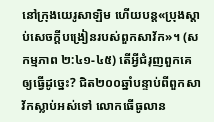នៅក្រុងយេរូសាឡិម ហើយបន្ត«ប្រុងស្ដាប់សេចក្ដីបង្រៀនរបស់ពួកសាវ័ក»។ (សកម្មភាព ២:៤១-៤៥) តើអ្វីជំរុញពួកគេឲ្យធ្វើដូច្នេះ? ជិត២០០ឆ្នាំបន្ទាប់ពីពួកសាវ័កស្លាប់អស់ទៅ លោកធើធូលាន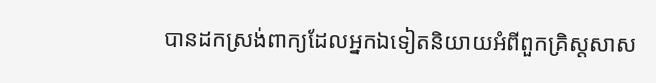បានដកស្រង់ពាក្យដែលអ្នកឯទៀតនិយាយអំពីពួកគ្រិស្តសាស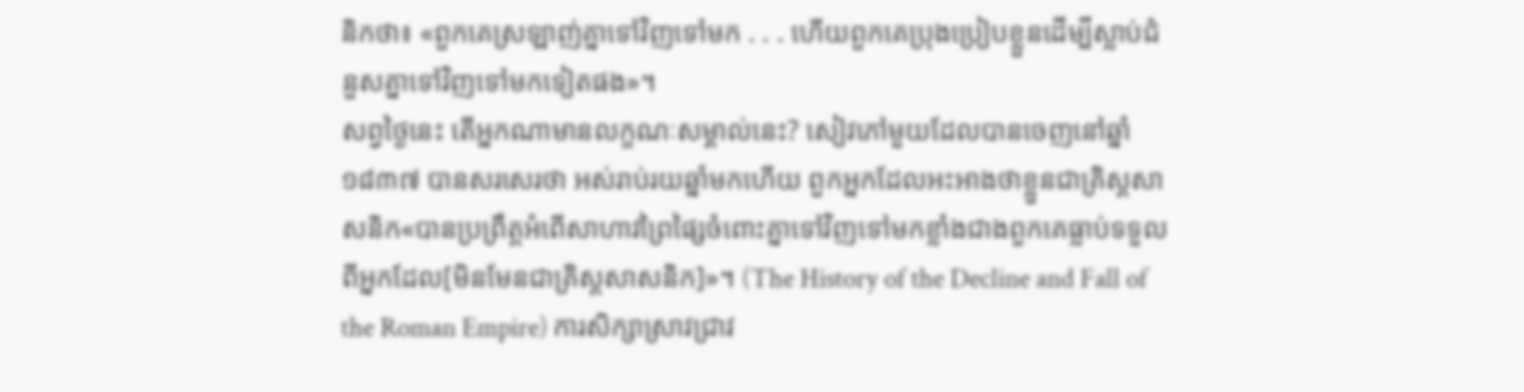និកថា៖ «ពួកគេស្រឡាញ់គ្នាទៅវិញទៅមក . . . ហើយពួកគេប្រុងប្រៀបខ្លួនដើម្បីស្លាប់ជំនួសគ្នាទៅវិញទៅមកទៀតផង»។
សព្វថ្ងៃនេះ តើអ្នកណាមានលក្ខណៈសម្គាល់នេះ? សៀវភៅមួយដែលបានចេញនៅឆ្នាំ១៨៣៧ បានសរសេរថា អស់រាប់រយឆ្នាំមកហើយ ពួកអ្នកដែលអះអាងថាខ្លួនជាគ្រិស្តសាសនិក«បានប្រព្រឹត្តអំពើសាហាវព្រៃផ្សៃចំពោះគ្នាទៅវិញទៅមកខ្លាំងជាងពួកគេធ្លាប់ទទួលពីអ្នកដែល[មិនមែនជាគ្រិស្តសាសនិក]»។ (The History of the Decline and Fall of the Roman Empire) ការសិក្សាស្រាវជ្រាវ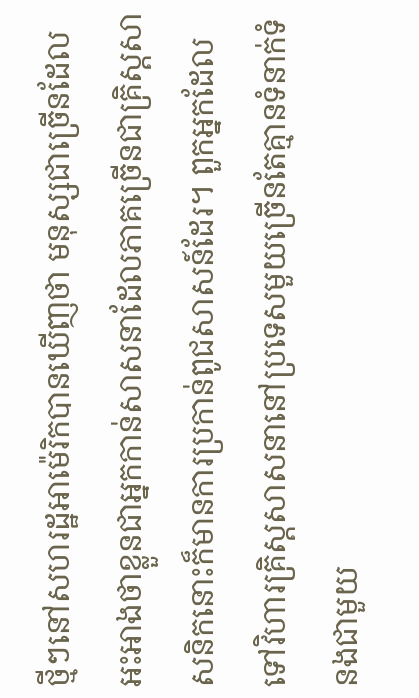ថ្មីៗនៅសហរដ្ឋអាម៉េរិកបានឃើញថា មនុស្សជាច្រើនដែលអះអាងថាខ្លួនជាអ្នកកាន់សាសនាដែលភាគច្រើនជាគ្រិស្តសាសនិកនោះក៏មានការប្រកាន់ពូជសាសន៍ដែរ។ ពួកអ្នកដែលទៅវិហារគ្រិស្តសាសនានៅប្រទេសមួយច្រើនតែគ្មានទំនាក់ទំនងជាមួយ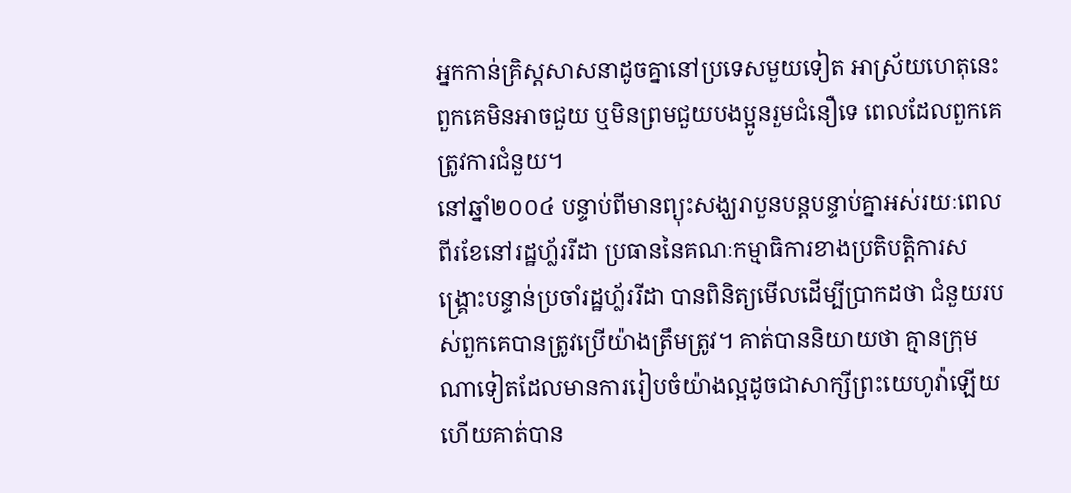អ្នកកាន់គ្រិស្តសាសនាដូចគ្នានៅប្រទេសមួយទៀត អាស្រ័យហេតុនេះពួកគេមិនអាចជួយ ឬមិនព្រមជួយបងប្អូនរួមជំនឿទេ ពេលដែលពួកគេត្រូវការជំនួយ។
នៅឆ្នាំ២០០៤ បន្ទាប់ពីមានព្យុះសង្ឃរាបួនបន្តបន្ទាប់គ្នាអស់រយៈពេលពីរខែនៅរដ្ឋហ្ល័ររីដា ប្រធាននៃគណៈកម្មាធិការខាងប្រតិបត្ដិការសង្គ្រោះបន្ទាន់ប្រចាំរដ្ឋហ្ល័ររីដា បានពិនិត្យមើលដើម្បីប្រាកដថា ជំនួយរបស់ពួកគេបានត្រូវប្រើយ៉ាងត្រឹមត្រូវ។ គាត់បាននិយាយថា គ្មានក្រុមណាទៀតដែលមានការរៀបចំយ៉ាងល្អដូចជាសាក្សីព្រះយេហូវ៉ាឡើយ ហើយគាត់បាន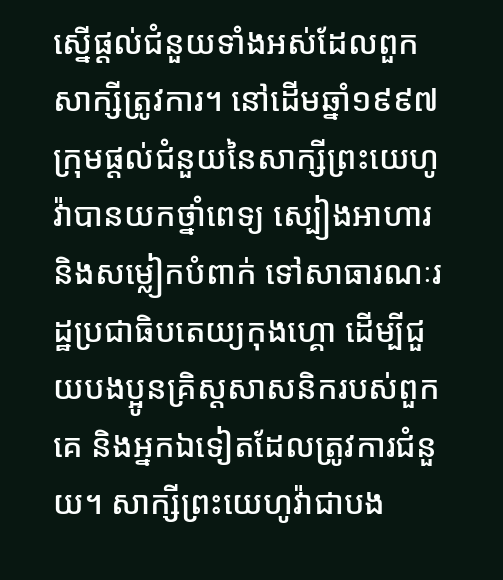ស្នើផ្ដល់ជំនួយទាំងអស់ដែលពួកសាក្សីត្រូវការ។ នៅដើមឆ្នាំ១៩៩៧ ក្រុមផ្ដល់ជំនួយនៃសាក្សីព្រះយេហូវ៉ាបានយកថ្នាំពេទ្យ ស្បៀងអាហារ និងសម្លៀកបំពាក់ ទៅសាធារណៈរដ្ឋប្រជាធិបតេយ្យកុងហ្គោ ដើម្បីជួយបងប្អូនគ្រិស្តសាសនិករបស់ពួកគេ និងអ្នកឯទៀតដែលត្រូវការជំនួយ។ សាក្សីព្រះយេហូវ៉ាជាបង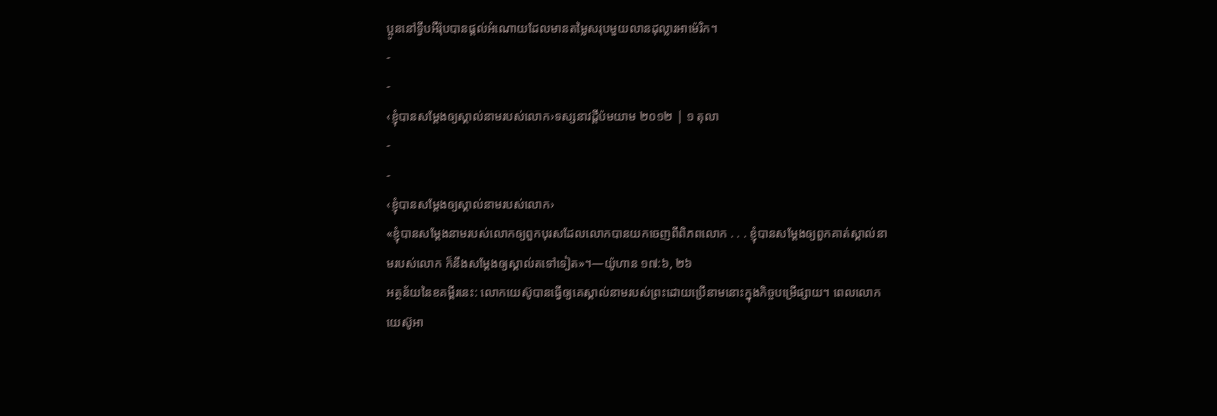ប្អូននៅទ្វីបអឺរ៉ុបបានផ្ដល់អំណោយដែលមានតម្លៃសរុបមួយលានដុល្លារអាម៉េរិក។
-
-
‹ខ្ញុំបានសម្ដែងឲ្យស្គាល់នាមរបស់លោក›ទស្សនាវដ្ដីប៉មយាម ២០១២ | ១ តុលា
-
-
‹ខ្ញុំបានសម្ដែងឲ្យស្គាល់នាមរបស់លោក›
«ខ្ញុំបានសម្ដែងនាមរបស់លោកឲ្យពួកបុរសដែលលោកបានយកចេញពីពិភពលោក . . . ខ្ញុំបានសម្ដែងឲ្យពួកគាត់ស្គាល់នាមរបស់លោក ក៏នឹងសម្ដែងឲ្យស្គាល់តទៅទៀត»។—យ៉ូហាន ១៧:៦, ២៦
អត្ថន័យនៃខគម្ពីរនេះ: លោកយេស៊ូបានធ្វើឲ្យគេស្គាល់នាមរបស់ព្រះដោយប្រើនាមនោះក្នុងកិច្ចបម្រើផ្សាយ។ ពេលលោកយេស៊ូអា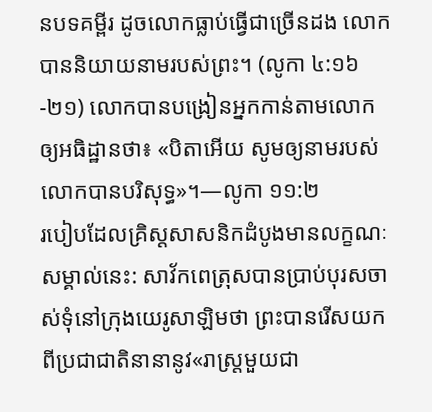នបទគម្ពីរ ដូចលោកធ្លាប់ធ្វើជាច្រើនដង លោកបាននិយាយនាមរបស់ព្រះ។ (លូកា ៤:១៦-២១) លោកបានបង្រៀនអ្នកកាន់តាមលោកឲ្យអធិដ្ឋានថា៖ «បិតាអើយ សូមឲ្យនាមរបស់លោកបានបរិសុទ្ធ»។—លូកា ១១:២
របៀបដែលគ្រិស្តសាសនិកដំបូងមានលក្ខណៈសម្គាល់នេះ: សាវ័កពេត្រុសបានប្រាប់បុរសចាស់ទុំនៅក្រុងយេរូសាឡិមថា ព្រះបានរើសយកពីប្រជាជាតិនានានូវ«រាស្ត្រមួយជា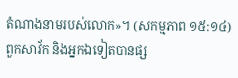តំណាងនាមរបស់លោក»។ (សកម្មភាព ១៥:១៤) ពួកសាវ័ក និងអ្នកឯទៀតបានផ្ស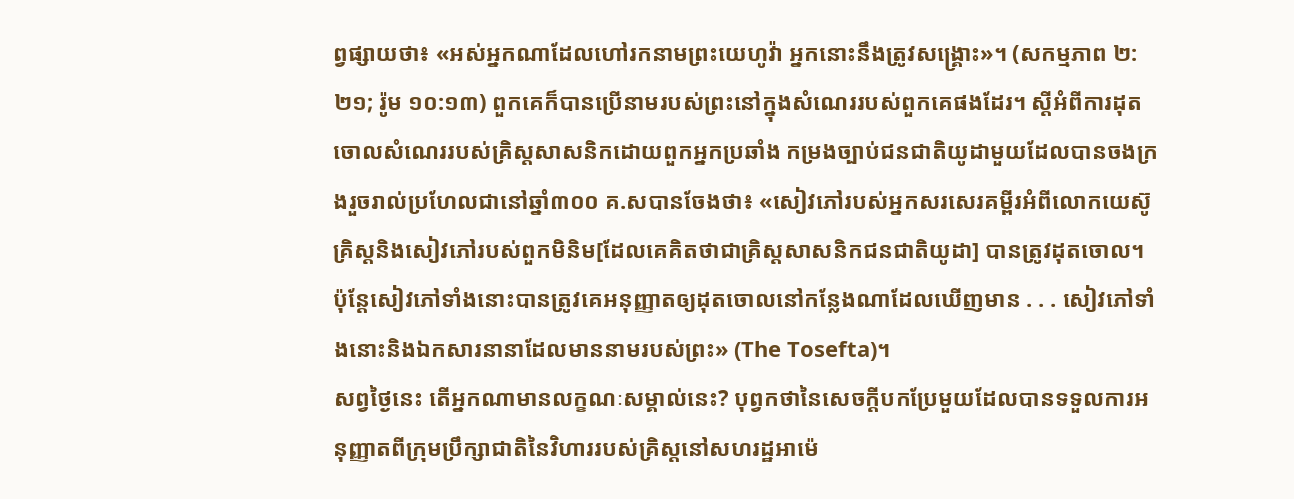ព្វផ្សាយថា៖ «អស់អ្នកណាដែលហៅរកនាមព្រះយេហូវ៉ា អ្នកនោះនឹងត្រូវសង្គ្រោះ»។ (សកម្មភាព ២:២១; រ៉ូម ១០:១៣) ពួកគេក៏បានប្រើនាមរបស់ព្រះនៅក្នុងសំណេររបស់ពួកគេផងដែរ។ ស្តីអំពីការដុតចោលសំណេររបស់គ្រិស្តសាសនិកដោយពួកអ្នកប្រឆាំង កម្រងច្បាប់ជនជាតិយូដាមួយដែលបានចងក្រងរួចរាល់ប្រហែលជានៅឆ្នាំ៣០០ គ.សបានចែងថា៖ «សៀវភៅរបស់អ្នកសរសេរគម្ពីរអំពីលោកយេស៊ូគ្រិស្តនិងសៀវភៅរបស់ពួកមិនិម[ដែលគេគិតថាជាគ្រិស្តសាសនិកជនជាតិយូដា] បានត្រូវដុតចោល។ ប៉ុន្តែសៀវភៅទាំងនោះបានត្រូវគេអនុញ្ញាតឲ្យដុតចោលនៅកន្លែងណាដែលឃើញមាន . . . សៀវភៅទាំងនោះនិងឯកសារនានាដែលមាននាមរបស់ព្រះ» (The Tosefta)។
សព្វថ្ងៃនេះ តើអ្នកណាមានលក្ខណៈសម្គាល់នេះ? បុព្វកថានៃសេចក្ដីបកប្រែមួយដែលបានទទួលការអនុញ្ញាតពីក្រុមប្រឹក្សាជាតិនៃវិហាររបស់គ្រិស្តនៅសហរដ្ឋអាម៉េ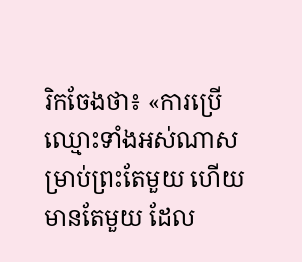រិកចែងថា៖ «ការប្រើឈ្មោះទាំងអស់ណាសម្រាប់ព្រះតែមួយ ហើយមានតែមួយ ដែល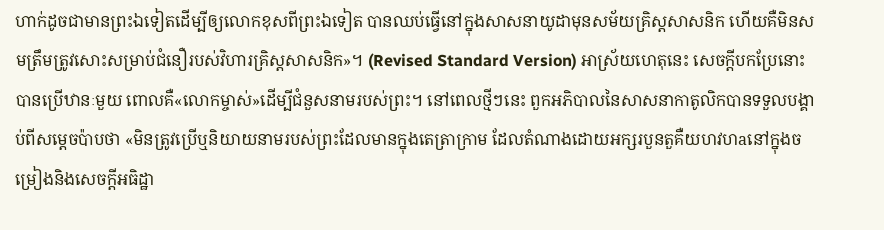ហាក់ដូចជាមានព្រះឯទៀតដើម្បីឲ្យលោកខុសពីព្រះឯទៀត បានឈប់ធ្វើនៅក្នុងសាសនាយូដាមុនសម័យគ្រិស្តសាសនិក ហើយគឺមិនសមត្រឹមត្រូវសោះសម្រាប់ជំនឿរបស់វិហារគ្រិស្តសាសនិក»។ (Revised Standard Version) អាស្រ័យហេតុនេះ សេចក្ដីបកប្រែនោះបានប្រើឋានៈមួយ ពោលគឺ«លោកម្ចាស់»ដើម្បីជំនួសនាមរបស់ព្រះ។ នៅពេលថ្មីៗនេះ ពួកអភិបាលនៃសាសនាកាតូលិកបានទទួលបង្គាប់ពីសម្ដេចប៉ាបថា «មិនត្រូវប្រើឬនិយាយនាមរបស់ព្រះដែលមានក្នុងតេត្រាក្រាម ដែលតំណាងដោយអក្សរបួនតួគឺយហវហaនៅក្នុងចម្រៀងនិងសេចក្ដីអធិដ្ឋា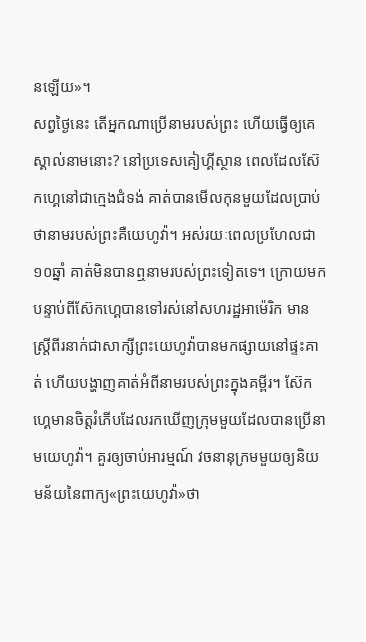នឡើយ»។
សព្វថ្ងៃនេះ តើអ្នកណាប្រើនាមរបស់ព្រះ ហើយធ្វើឲ្យគេស្គាល់នាមនោះ? នៅប្រទេសគៀហ្គីស្ថាន ពេលដែលស៊ែកហ្គេនៅជាក្មេងជំទង់ គាត់បានមើលកុនមួយដែលប្រាប់ថានាមរបស់ព្រះគឺយេហូវ៉ា។ អស់រយៈពេលប្រហែលជា១០ឆ្នាំ គាត់មិនបានឮនាមរបស់ព្រះទៀតទេ។ ក្រោយមក បន្ទាប់ពីស៊ែកហ្គេបានទៅរស់នៅសហរដ្ឋអាម៉េរិក មានស្ត្រីពីរនាក់ជាសាក្សីព្រះយេហូវ៉ាបានមកផ្សាយនៅផ្ទះគាត់ ហើយបង្ហាញគាត់អំពីនាមរបស់ព្រះក្នុងគម្ពីរ។ ស៊ែកហ្គេមានចិត្តរំភើបដែលរកឃើញក្រុមមួយដែលបានប្រើនាមយេហូវ៉ា។ គួរឲ្យចាប់អារម្មណ៍ វចនានុក្រមមួយឲ្យនិយមន័យនៃពាក្យ«ព្រះយេហូវ៉ា»ថា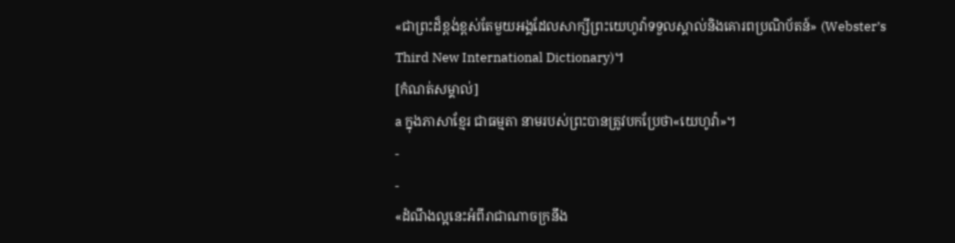«ជាព្រះដ៏ខ្ពង់ខ្ពស់តែមួយអង្គដែលសាក្សីព្រះយេហូវ៉ាទទួលស្គាល់និងគោរពប្រណិប័តន៍» (Webster’s Third New International Dictionary)។
[កំណត់សម្គាល់]
a ក្នុងភាសាខ្មែរ ជាធម្មតា នាមរបស់ព្រះបានត្រូវបកប្រែថា«យេហូវ៉ា»។
-
-
«ដំណឹងល្អនេះអំពីរាជាណាចក្រនឹង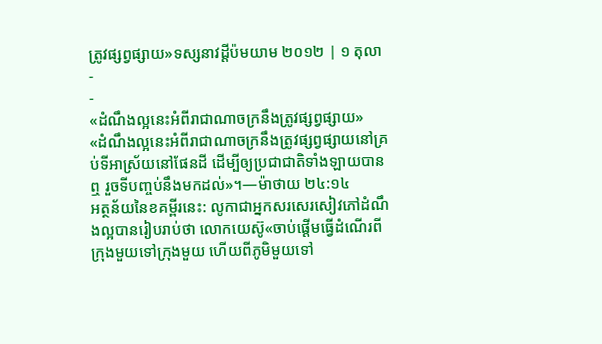ត្រូវផ្សព្វផ្សាយ»ទស្សនាវដ្ដីប៉មយាម ២០១២ | ១ តុលា
-
-
«ដំណឹងល្អនេះអំពីរាជាណាចក្រនឹងត្រូវផ្សព្វផ្សាយ»
«ដំណឹងល្អនេះអំពីរាជាណាចក្រនឹងត្រូវផ្សព្វផ្សាយនៅគ្រប់ទីអាស្រ័យនៅផែនដី ដើម្បីឲ្យប្រជាជាតិទាំងឡាយបានឮ រួចទីបញ្ចប់នឹងមកដល់»។—ម៉ាថាយ ២៤:១៤
អត្ថន័យនៃខគម្ពីរនេះ: លូកាជាអ្នកសរសេរសៀវភៅដំណឹងល្អបានរៀបរាប់ថា លោកយេស៊ូ«ចាប់ផ្ដើមធ្វើដំណើរពីក្រុងមួយទៅក្រុងមួយ ហើយពីភូមិមួយទៅ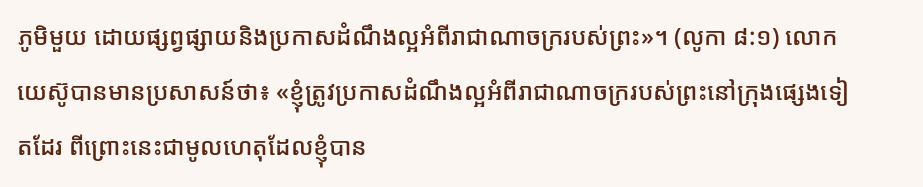ភូមិមួយ ដោយផ្សព្វផ្សាយនិងប្រកាសដំណឹងល្អអំពីរាជាណាចក្ររបស់ព្រះ»។ (លូកា ៨:១) លោកយេស៊ូបានមានប្រសាសន៍ថា៖ «ខ្ញុំត្រូវប្រកាសដំណឹងល្អអំពីរាជាណាចក្ររបស់ព្រះនៅក្រុងផ្សេងទៀតដែរ ពីព្រោះនេះជាមូលហេតុដែលខ្ញុំបាន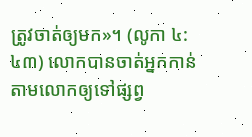ត្រូវចាត់ឲ្យមក»។ (លូកា ៤:៤៣) លោកបានចាត់អ្នកកាន់តាមលោកឲ្យទៅផ្សព្វ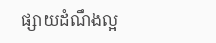ផ្សាយដំណឹងល្អ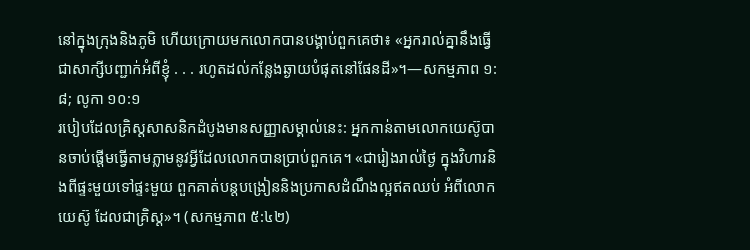នៅក្នុងក្រុងនិងភូមិ ហើយក្រោយមកលោកបានបង្គាប់ពួកគេថា៖ «អ្នករាល់គ្នានឹងធ្វើជាសាក្សីបញ្ជាក់អំពីខ្ញុំ . . . រហូតដល់កន្លែងឆ្ងាយបំផុតនៅផែនដី»។—សកម្មភាព ១:៨; លូកា ១០:១
របៀបដែលគ្រិស្តសាសនិកដំបូងមានសញ្ញាសម្គាល់នេះ: អ្នកកាន់តាមលោកយេស៊ូបានចាប់ផ្ដើមធ្វើតាមភ្លាមនូវអ្វីដែលលោកបានប្រាប់ពួកគេ។ «ជារៀងរាល់ថ្ងៃ ក្នុងវិហារនិងពីផ្ទះមួយទៅផ្ទះមួយ ពួកគាត់បន្តបង្រៀននិងប្រកាសដំណឹងល្អឥតឈប់ អំពីលោកយេស៊ូ ដែលជាគ្រិស្ត»។ (សកម្មភាព ៥:៤២)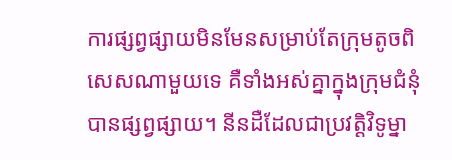ការផ្សព្វផ្សាយមិនមែនសម្រាប់តែក្រុមតូចពិសេសណាមួយទេ គឺទាំងអស់គ្នាក្នុងក្រុមជំនុំបានផ្សព្វផ្សាយ។ នីនដឺដែលជាប្រវត្ដិវិទូម្នា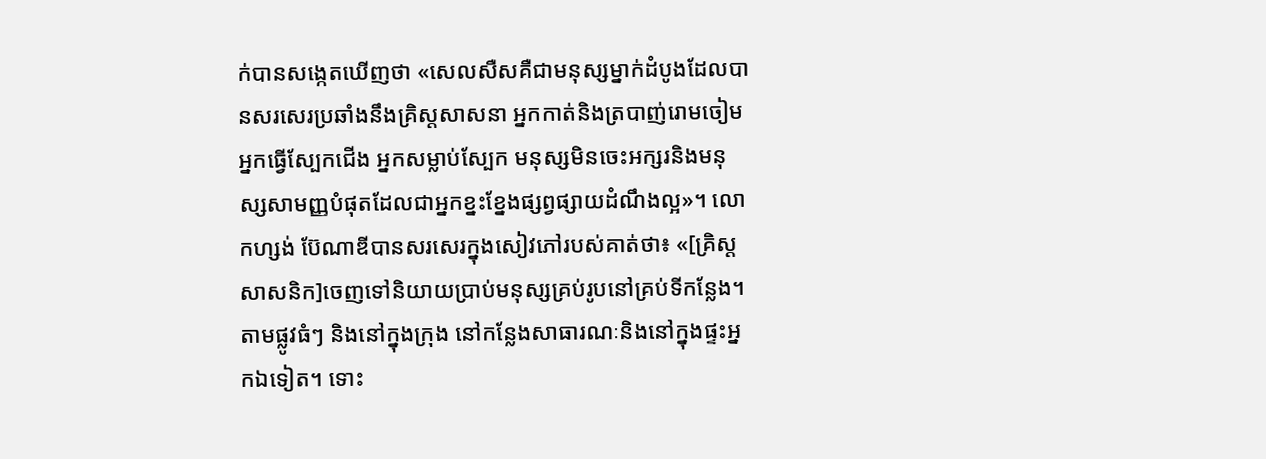ក់បានសង្កេតឃើញថា «សេលសឺសគឺជាមនុស្សម្នាក់ដំបូងដែលបានសរសេរប្រឆាំងនឹងគ្រិស្តសាសនា អ្នកកាត់និងត្របាញ់រោមចៀម អ្នកធ្វើស្បែកជើង អ្នកសម្លាប់ស្បែក មនុស្សមិនចេះអក្សរនិងមនុស្សសាមញ្ញបំផុតដែលជាអ្នកខ្នះខ្នែងផ្សព្វផ្សាយដំណឹងល្អ»។ លោកហ្សង់ ប៊ែណាឌីបានសរសេរក្នុងសៀវភៅរបស់គាត់ថា៖ «[គ្រិស្តសាសនិក]ចេញទៅនិយាយប្រាប់មនុស្សគ្រប់រូបនៅគ្រប់ទីកន្លែង។ តាមផ្លូវធំៗ និងនៅក្នុងក្រុង នៅកន្លែងសាធារណៈនិងនៅក្នុងផ្ទះអ្នកឯទៀត។ ទោះ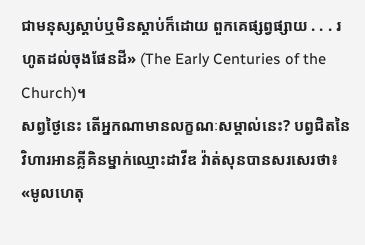ជាមនុស្សស្ដាប់ឬមិនស្ដាប់ក៏ដោយ ពួកគេផ្សព្វផ្សាយ . . . រហូតដល់ចុងផែនដី» (The Early Centuries of the Church)។
សព្វថ្ងៃនេះ តើអ្នកណាមានលក្ខណៈសម្គាល់នេះ? បព្វជិតនៃវិហារអានគ្លីគិនម្នាក់ឈ្មោះដាវីឌ វ៉ាត់សុនបានសរសេរថា៖ «មូលហេតុ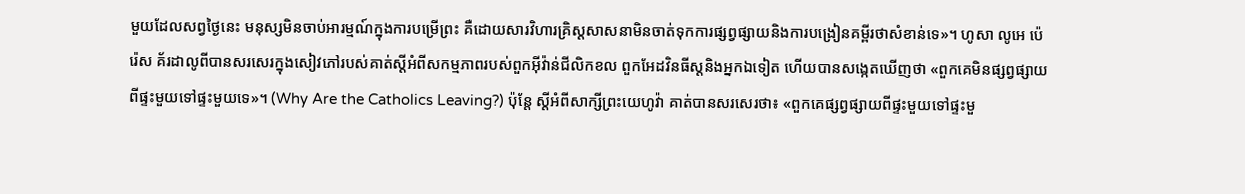មួយដែលសព្វថ្ងៃនេះ មនុស្សមិនចាប់អារម្មណ៍ក្នុងការបម្រើព្រះ គឺដោយសារវិហារគ្រិស្តសាសនាមិនចាត់ទុកការផ្សព្វផ្សាយនិងការបង្រៀនគម្ពីរថាសំខាន់ទេ»។ ហូសា លូអេ ប៉េរ៉េស គ័រដាលូពីបានសរសេរក្នុងសៀវភៅរបស់គាត់ស្តីអំពីសកម្មភាពរបស់ពួកអ៊ីវ៉ាន់ជីលិកខល ពួកអែដវិនធីស្តនិងអ្នកឯទៀត ហើយបានសង្កេតឃើញថា «ពួកគេមិនផ្សព្វផ្សាយពីផ្ទះមួយទៅផ្ទះមួយទេ»។ (Why Are the Catholics Leaving?) ប៉ុន្តែ ស្តីអំពីសាក្សីព្រះយេហូវ៉ា គាត់បានសរសេរថា៖ «ពួកគេផ្សព្វផ្សាយពីផ្ទះមួយទៅផ្ទះមួ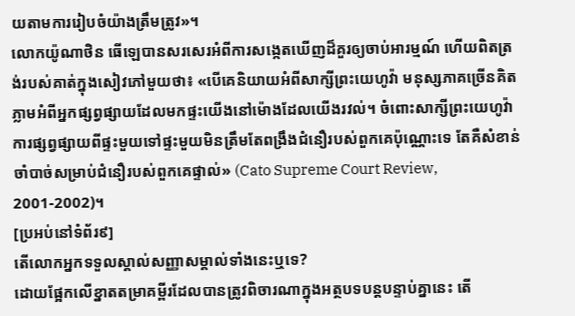យតាមការរៀបចំយ៉ាងត្រឹមត្រូវ»។
លោកយ៉ូណាថិន ធើឡេបានសរសេរអំពីការសង្កេតឃើញដ៏គួរឲ្យចាប់អារម្មណ៍ ហើយពិតត្រង់របស់គាត់ក្នុងសៀវភៅមួយថា៖ «បើគេនិយាយអំពីសាក្សីព្រះយេហូវ៉ា មនុស្សភាគច្រើនគិតភ្លាមអំពីអ្នកផ្សព្វផ្សាយដែលមកផ្ទះយើងនៅម៉ោងដែលយើងរវល់។ ចំពោះសាក្សីព្រះយេហូវ៉ា ការផ្សព្វផ្សាយពីផ្ទះមួយទៅផ្ទះមួយមិនត្រឹមតែពង្រឹងជំនឿរបស់ពួកគេប៉ុណ្ណោះទេ តែគឺសំខាន់ចាំបាច់សម្រាប់ជំនឿរបស់ពួកគេផ្ទាល់» (Cato Supreme Court Review, 2001-2002)។
[ប្រអប់នៅទំព័រ៩]
តើលោកអ្នកទទួលស្គាល់សញ្ញាសម្គាល់ទាំងនេះឬទេ?
ដោយផ្អែកលើខ្នាតតម្រាគម្ពីរដែលបានត្រូវពិចារណាក្នុងអត្ថបទបន្តបន្ទាប់គ្នានេះ តើ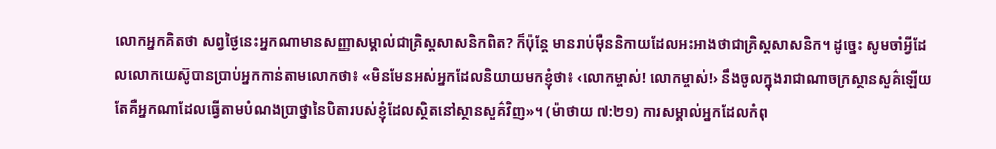លោកអ្នកគិតថា សព្វថ្ងៃនេះអ្នកណាមានសញ្ញាសម្គាល់ជាគ្រិស្តសាសនិកពិត? ក៏ប៉ុន្តែ មានរាប់ម៉ឺននិកាយដែលអះអាងថាជាគ្រិស្តសាសនិក។ ដូច្នេះ សូមចាំអ្វីដែលលោកយេស៊ូបានប្រាប់អ្នកកាន់តាមលោកថា៖ «មិនមែនអស់អ្នកដែលនិយាយមកខ្ញុំថា៖ ‹លោកម្ចាស់! លោកម្ចាស់!› នឹងចូលក្នុងរាជាណាចក្រស្ថានសួគ៌ឡើយ តែគឺអ្នកណាដែលធ្វើតាមបំណងប្រាថ្នានៃបិតារបស់ខ្ញុំដែលស្ថិតនៅស្ថានសួគ៌វិញ»។ (ម៉ាថាយ ៧:២១) ការសម្គាល់អ្នកដែលកំពុ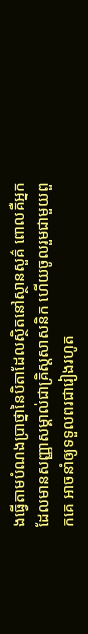ងធ្វើតាមបំណងប្រាថ្នានៃបិតាដែលស្ថិតនៅស្ថានសួគ៌ ពោលគឺអ្នកដែលមានសញ្ញាសម្គាល់ជាគ្រិស្តសាសនិក ហើយចូលរួមជាមួយពួកគេ អាចនាំឲ្យទទួលពរជារៀងរហូត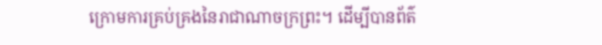ក្រោមការគ្រប់គ្រងនៃរាជាណាចក្រព្រះ។ ដើម្បីបានព័ត៌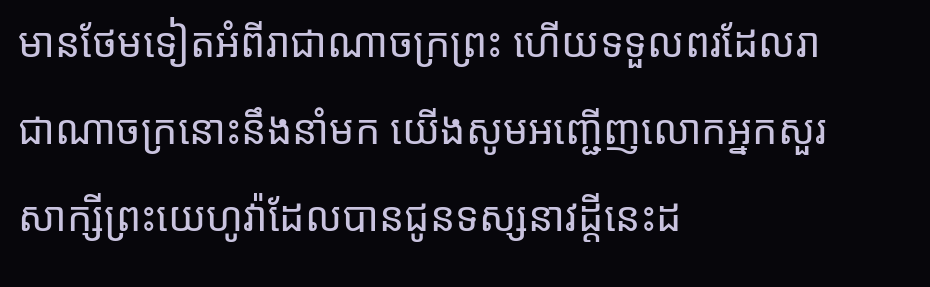មានថែមទៀតអំពីរាជាណាចក្រព្រះ ហើយទទួលពរដែលរាជាណាចក្រនោះនឹងនាំមក យើងសូមអញ្ជើញលោកអ្នកសួរសាក្សីព្រះយេហូវ៉ាដែលបានជូនទស្សនាវដ្ដីនេះដ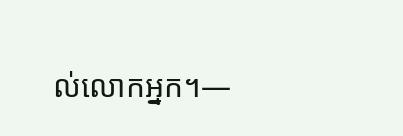ល់លោកអ្នក។—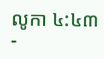លូកា ៤:៤៣
-